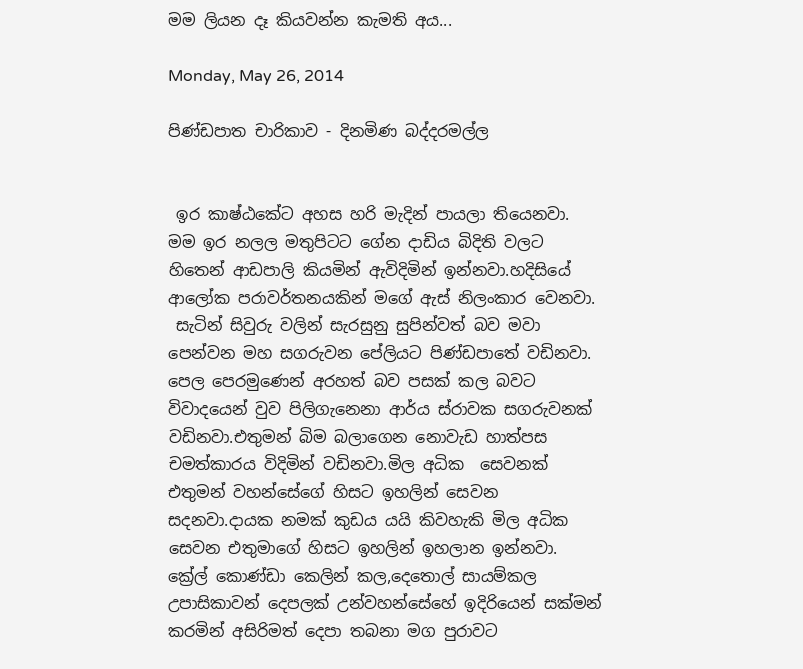මම ලියන දෑ කියවන්න කැමති අය...

Monday, May 26, 2014

පිණ්ඩපාත චාරිකාව - දිනමිණ බද්දරමල්ල


 ඉර කාෂ්ඨකේට අහස හරි මැදින් පායලා තියෙනවා.
මම ඉර නලල මතුපිටට ගේන දාඩිය බිදිති වලට හිතෙන් ආඩපාලි කියමින් ඇවිදිමින් ඉන්නවා.හදිසියේ ආලෝක පරාවර්තනයකින් මගේ ඇස් නිලංකාර වෙනවා.
 සැටින් සිවුරු වලින් සැරසුනු සුපින්වත් බව මවා පෙන්වන මහ සගරුවන පේලියට පිණ්ඩපාතේ වඩිනවා. පෙල පෙරමුණෙන් අරහත් බව පසක් කල බවට විවාදයෙන් වුව පිලිගැනෙනා ආර්ය ස්රාවක සගරුවනක් වඩිනවා.එතුමන් බිම බලාගෙන නොවැඩ හාත්පස චමත්කාරය විදිමින් වඩිනවා.මිල අධික  සෙවනක් එතුමන් වහන්සේගේ හිසට ඉහලින් සෙවන සදනවා.දායක නමක් කුඩය යයි කිවහැකි මිල අධික සෙවන එතුමාගේ හිසට ඉහලින් ඉහලාන ඉන්නවා. ක්‍රේල් කොණ්ඩා කෙලින් කල,දෙතොල් සායම්කල උපාසිකාවන් දෙපලක් උන්වහන්සේහේ ඉදිරියෙන් සක්මන් කරමින් අසිරිමත් දෙපා තබනා මග පුරාවට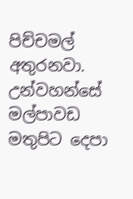පිච්චමල් අතුරනවා.
උන්වහන්සේ මල්පාවඩ මතුපිට දෙපා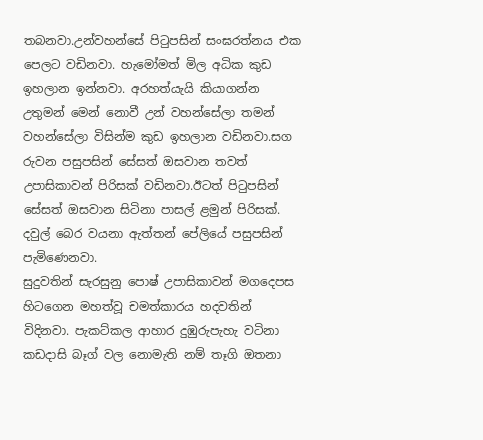තබනවා.උන්වහන්සේ පිටුපසින් සංඝරත්නය එක පෙලට වඩිනවා. හැමෝමත් මිල අධික කුඩ ඉහලාන ඉන්නවා. අරහත්යැයි කියාගන්න උතුමන් මෙන් නොවී උන් වහන්සේලා තමන් වහන්සේලා විසින්ම කුඩ ඉහලාන වඩිනවා.සග රුවන පසුපසින් සේසත් ඔසවාන තවත් උපාසිකාවන් පිරිසක් වඩිනවා.ඊටත් පිටුපසින් සේසත් ඔසවාන සිටිනා පාසල් ළමුන් පිරිසක්. දවුල් බෙර වයනා ඇත්තන් පේලියේ පසුපසින් පැමිණෙනවා.
සුදුවතින් සැරසුනු පොෂ් උපාසිකාවන් මගදෙපස හිටගෙන මහත්වූ චමත්කාරය හදවතින් විදිනවා. පැකට්කල ආහාර දුඹුරුපැහැ වටිනා කඩදාසි බෑග් වල නොමැති නම් තෑගි ඔතනා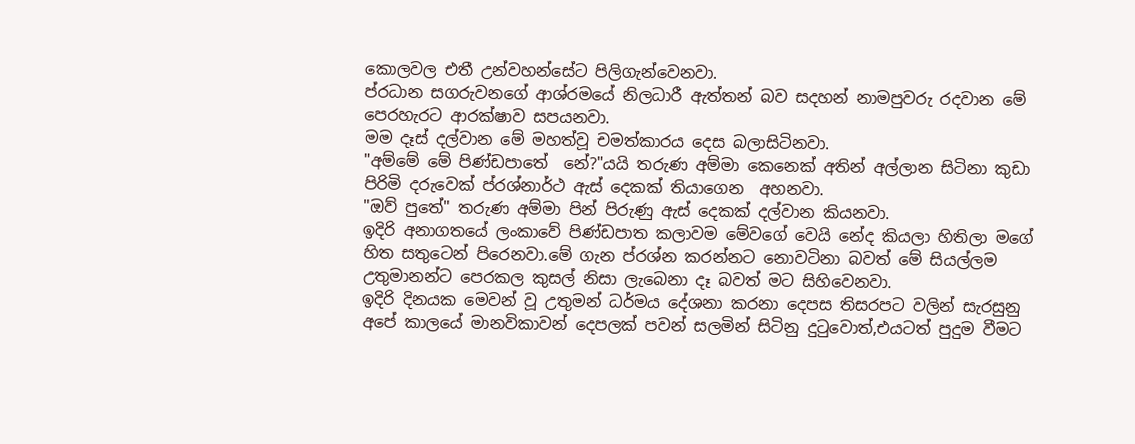කොලවල එතී උන්වහන්සේට පිලිගැන්වෙනවා.
ප්රධාන සගරුවනගේ ආශ්රමයේ නිලධාරී ඇත්තන් බව සදහන් නාමපුවරු රදවාන මේ පෙරහැරට ආරක්ෂාව සපයනවා.
මම දෑස් දල්වාන මේ මහත්වූ චමත්කාරය දෙස බලාසිටිනවා.
"අම්මේ මේ පිණ්ඩපාතේ  නේ?"යයි තරුණ අම්මා කෙනෙක් අතින් අල්ලාන සිටිනා කුඩා පිරිමි දරුවෙක් ප්රශ්නාර්ථ ඇස් දෙකක් තියාගෙන  අහනවා.
"ඔව් පුතේ" තරුණ අම්මා පින් පිරුණු ඇස් දෙකක් දල්වාන කියනවා.
ඉදිරි අනාගතයේ ලංකාවේ පිණ්ඩපාත කලාවම මේවගේ වෙයි නේද කියලා හිතිලා මගේ හිත සතුටෙන් පිරෙනවා.මේ ගැන ප්රශ්න කරන්නට නොවටිනා බවත් මේ සියල්ලම උතුමානන්ට පෙරකල කුසල් නිසා ලැබෙනා දෑ බවත් මට සිහිවෙනවා.
ඉදිරි දිනයක මෙවන් වූ උතුමන් ධර්මය දේශනා කරනා දෙපස තිසරපට වලින් සැරසුනු අපේ කාලයේ මානවිකාවන් දෙපලක් පවන් සලමින් සිටිනු දුටුවොත්,එයටත් පුදුම වීමට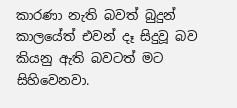කාරණා නැති බවත් බුදුන් කාලයේත් එවන් දෑ සිදුවූ බව කියනු ඇති බවටත් මට සිහිවෙනවා.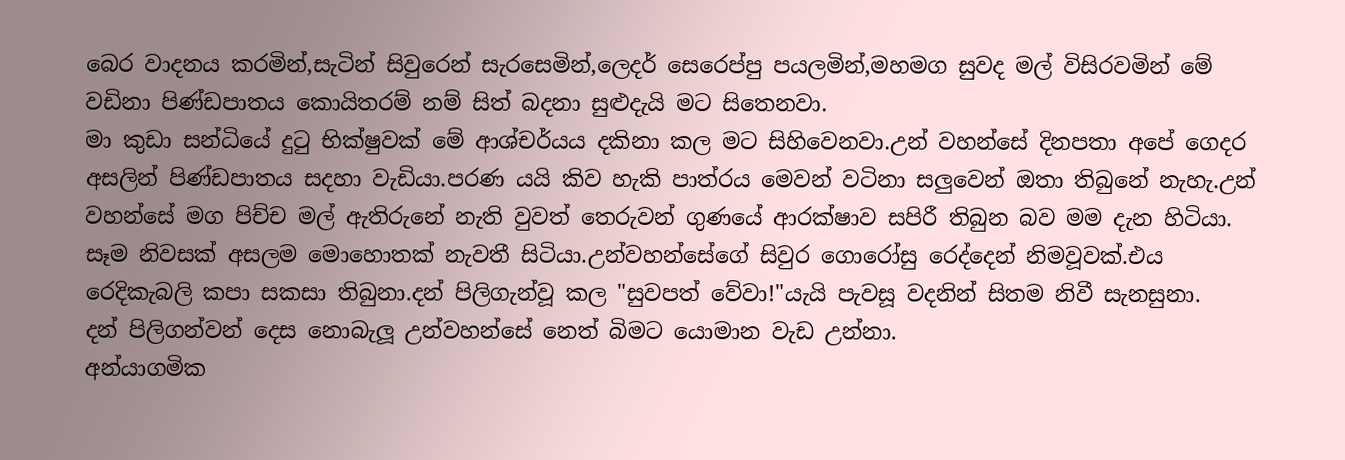බෙර වාදනය කරමින්,සැටින් සිවුරෙන් සැරසෙමින්,ලෙදර් සෙරෙප්පු පයලමින්,මහමග සුවද මල් විසිරවමින් මේ වඩිනා පිණ්ඩපාතය කොයිතරම් නම් සිත් බදනා සුළුදැයි මට සිතෙනවා.
මා කුඩා සන්ධියේ දුටු භික්ෂුවක් මේ ආශ්චර්යය දකිනා කල මට සිහිවෙනවා.උන් වහන්සේ දිනපතා අපේ ගෙදර අසලින් පිණ්ඩපාතය සදහා වැඩියා.පරණ යයි කිව හැකි පාත්රය මෙවන් වටිනා සලුවෙන් ඔතා තිබුනේ නැහැ.උන් වහන්සේ මග පිච්ච මල් ඇතිරුනේ නැති වුවත් තෙරුවන් ගුණයේ ආරක්ෂාව සපිරී තිබුන බව මම දැන හිටියා.
සෑම නිවසක් අසලම මොහොතක් නැවතී සිටියා.උන්වහන්සේගේ සිවුර ගොරෝසු රෙද්දෙන් නිමවූවක්.එය රෙදිකැබලි කපා සකසා තිබුනා.දන් පිලිගැන්වූ කල "සුවපත් වේවා!"යැයි පැවසූ වදනින් සිතම නිවී සැනසුනා.
දන් පිලිගන්වන් දෙස නොබැලූ උන්වහන්සේ නෙත් බිමට යොමාන වැඩ උන්නා.
අන්යාගමික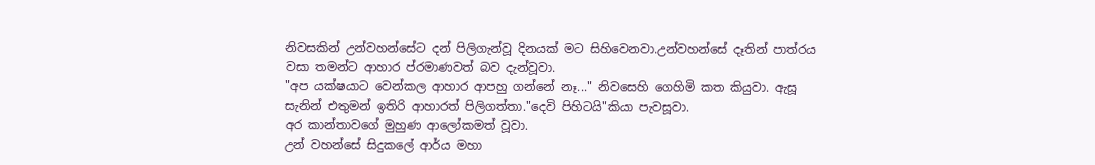නිවසකින් උන්වහන්සේට දන් පිලිගැන්වූ දිනයක් මට සිහිවෙනවා.උන්වහන්සේ දෑතින් පාත්රය වසා තමන්ට ආහාර ප්රමාණවත් බව දැන්වූවා.
"අප යක්ෂයාට වෙන්කල ආහාර ආපහු ගන්නේ නෑ..." නිවසෙහි ගෙහිමි කත කියුවා. ඇසූ සැනින් එතුමන් ඉතිරි ආහාරත් පිලිගත්තා."දෙවි පිහිටයි"කියා පැවසූවා.
අර කාන්තාවගේ මුහුණ ආලෝකමත් වූවා.
උන් වහන්සේ සිදුකලේ ආර්ය මහා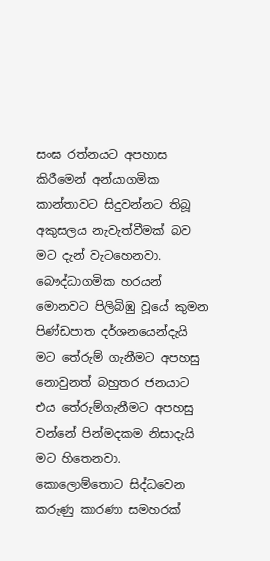සංඝ රත්නයට අපහාස කිරීමෙන් අන්යාගමික කාන්තාවට සිදුවන්නට තිබූ අකුසලය නැවැත්වීමක් බව මට දැන් වැටහෙනවා.
බෞද්ධාගමික හරයන් මොනවට පිලිබිඹු වූයේ කුමන පිණ්ඩපාත දර්ශනයෙන්දැයි මට තේරුම් ගැනීමට අපහසු නොවුනත් බහුතර ජනයාට එය තේරුම්ගැනීමට අපහසු වන්නේ පින්මදකම නිසාදැයි මට හිතෙනවා.
කොලොම්තොට සිද්ධවෙන කරුණු කාරණා සමහරක්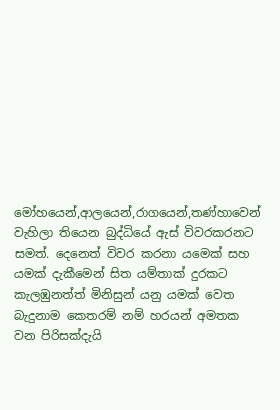මෝහයෙන්,ආලයෙන්,රාගයෙන්,තණ්හාවෙන් වැහිලා තියෙන බුද්ධියේ ඇස් විවරකරනට සමත්. දෙනෙත් විවර කරනා යමෙක් සහ යමක් දැකීමෙන් සිත යම්තාක් දුරකට කැලඹුනත්ත් මිනිසුන් යනු යමක් වෙත බැදුනාම කෙතරම් නම් හරයන් අමතක වන පිරිසක්දැයි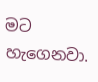මට හැගෙනවා.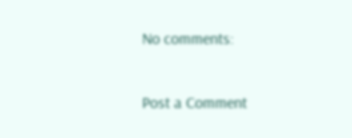No comments:

Post a Comment